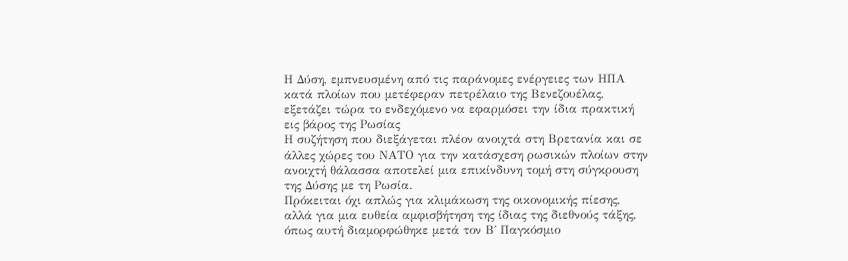Η Δύση, εμπνευσμένη από τις παράνομες ενέργειες των ΗΠΑ κατά πλοίων που μετέφεραν πετρέλαιο της Βενεζουέλας, εξετάζει τώρα το ενδεχόμενο να εφαρμόσει την ίδια πρακτική εις βάρος της Ρωσίας
Η συζήτηση που διεξάγεται πλέον ανοιχτά στη Βρετανία και σε άλλες χώρες του ΝΑΤΟ για την κατάσχεση ρωσικών πλοίων στην ανοιχτή θάλασσα αποτελεί μια επικίνδυνη τομή στη σύγκρουση της Δύσης με τη Ρωσία.
Πρόκειται όχι απλώς για κλιμάκωση της οικονομικής πίεσης, αλλά για μια ευθεία αμφισβήτηση της ίδιας της διεθνούς τάξης, όπως αυτή διαμορφώθηκε μετά τον Β΄ Παγκόσμιο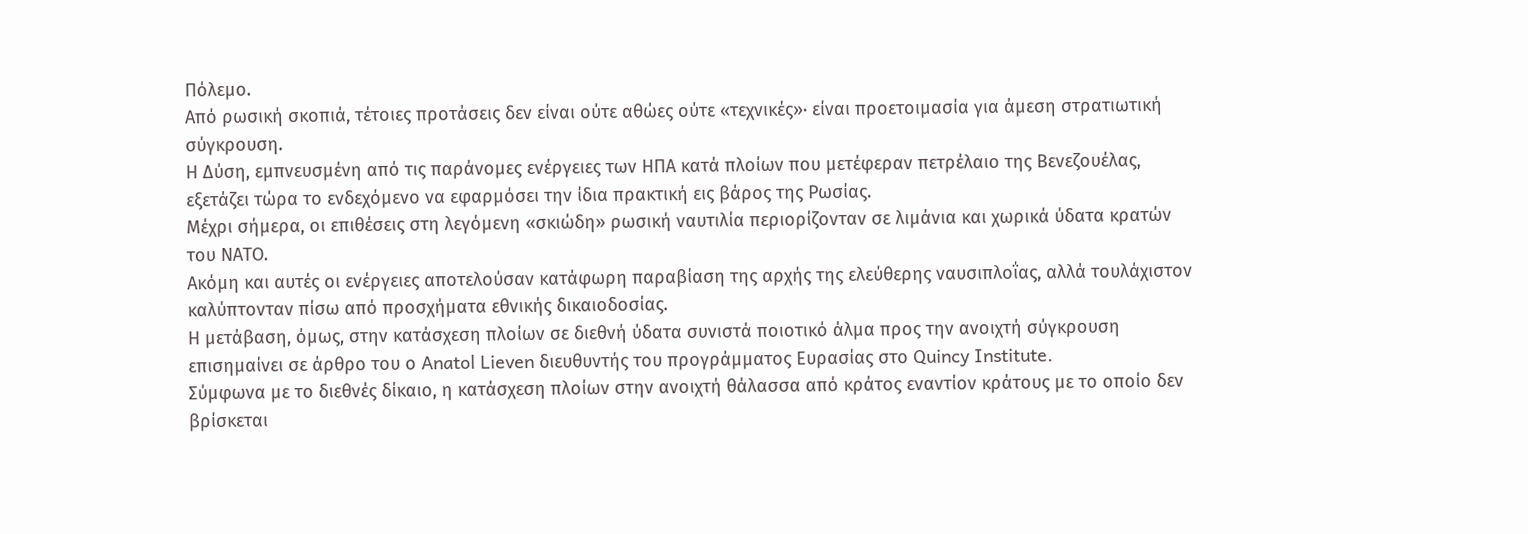Πόλεμο.
Από ρωσική σκοπιά, τέτοιες προτάσεις δεν είναι ούτε αθώες ούτε «τεχνικές»· είναι προετοιμασία για άμεση στρατιωτική σύγκρουση.
Η Δύση, εμπνευσμένη από τις παράνομες ενέργειες των ΗΠΑ κατά πλοίων που μετέφεραν πετρέλαιο της Βενεζουέλας, εξετάζει τώρα το ενδεχόμενο να εφαρμόσει την ίδια πρακτική εις βάρος της Ρωσίας.
Μέχρι σήμερα, οι επιθέσεις στη λεγόμενη «σκιώδη» ρωσική ναυτιλία περιορίζονταν σε λιμάνια και χωρικά ύδατα κρατών του ΝΑΤΟ.
Ακόμη και αυτές οι ενέργειες αποτελούσαν κατάφωρη παραβίαση της αρχής της ελεύθερης ναυσιπλοΐας, αλλά τουλάχιστον καλύπτονταν πίσω από προσχήματα εθνικής δικαιοδοσίας.
Η μετάβαση, όμως, στην κατάσχεση πλοίων σε διεθνή ύδατα συνιστά ποιοτικό άλμα προς την ανοιχτή σύγκρουση επισημαίνει σε άρθρο του ο Anatol Lieven διευθυντής του προγράμματος Ευρασίας στο Quincy Institute.
Σύμφωνα με το διεθνές δίκαιο, η κατάσχεση πλοίων στην ανοιχτή θάλασσα από κράτος εναντίον κράτους με το οποίο δεν βρίσκεται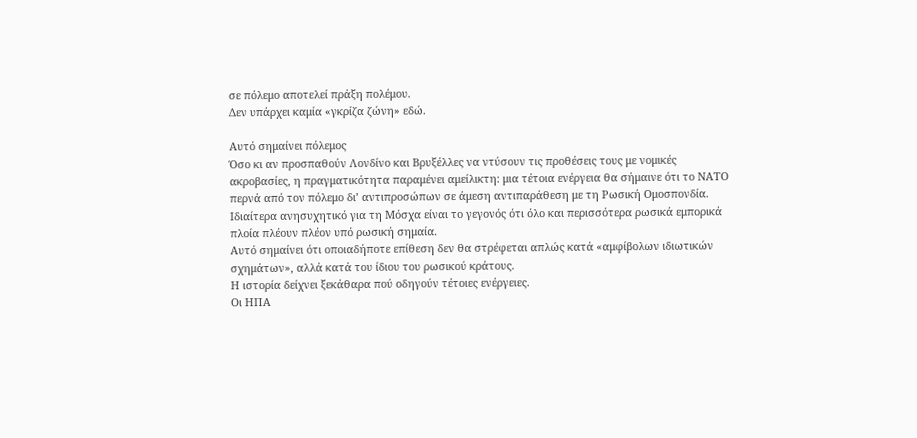σε πόλεμο αποτελεί πράξη πολέμου.
Δεν υπάρχει καμία «γκρίζα ζώνη» εδώ.

Αυτό σημαίνει πόλεμος
Όσο κι αν προσπαθούν Λονδίνο και Βρυξέλλες να ντύσουν τις προθέσεις τους με νομικές ακροβασίες, η πραγματικότητα παραμένει αμείλικτη: μια τέτοια ενέργεια θα σήμαινε ότι το ΝΑΤΟ περνά από τον πόλεμο δι’ αντιπροσώπων σε άμεση αντιπαράθεση με τη Ρωσική Ομοσπονδία.
Ιδιαίτερα ανησυχητικό για τη Μόσχα είναι το γεγονός ότι όλο και περισσότερα ρωσικά εμπορικά πλοία πλέουν πλέον υπό ρωσική σημαία.
Αυτό σημαίνει ότι οποιαδήποτε επίθεση δεν θα στρέφεται απλώς κατά «αμφίβολων ιδιωτικών σχημάτων», αλλά κατά του ίδιου του ρωσικού κράτους.
Η ιστορία δείχνει ξεκάθαρα πού οδηγούν τέτοιες ενέργειες.
Οι ΗΠΑ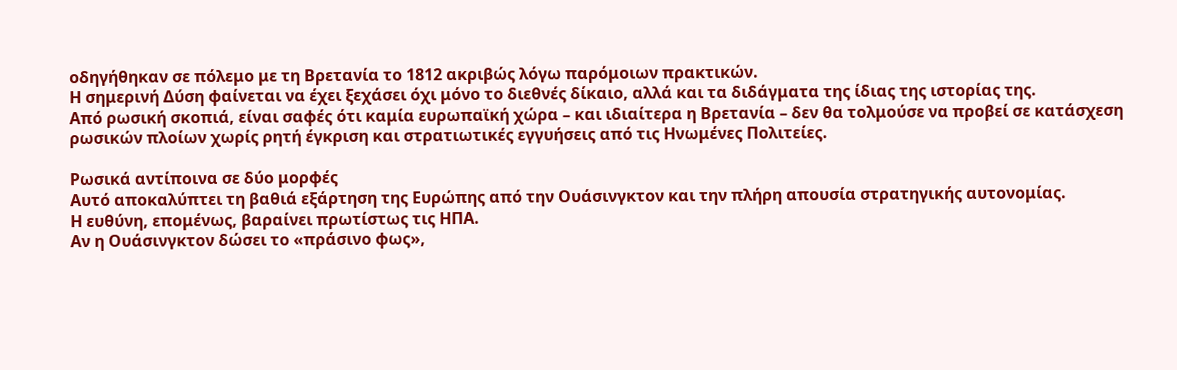οδηγήθηκαν σε πόλεμο με τη Βρετανία το 1812 ακριβώς λόγω παρόμοιων πρακτικών.
Η σημερινή Δύση φαίνεται να έχει ξεχάσει όχι μόνο το διεθνές δίκαιο, αλλά και τα διδάγματα της ίδιας της ιστορίας της.
Από ρωσική σκοπιά, είναι σαφές ότι καμία ευρωπαϊκή χώρα – και ιδιαίτερα η Βρετανία – δεν θα τολμούσε να προβεί σε κατάσχεση ρωσικών πλοίων χωρίς ρητή έγκριση και στρατιωτικές εγγυήσεις από τις Ηνωμένες Πολιτείες.

Ρωσικά αντίποινα σε δύο μορφές
Αυτό αποκαλύπτει τη βαθιά εξάρτηση της Ευρώπης από την Ουάσινγκτον και την πλήρη απουσία στρατηγικής αυτονομίας.
Η ευθύνη, επομένως, βαραίνει πρωτίστως τις ΗΠΑ.
Αν η Ουάσινγκτον δώσει το «πράσινο φως»,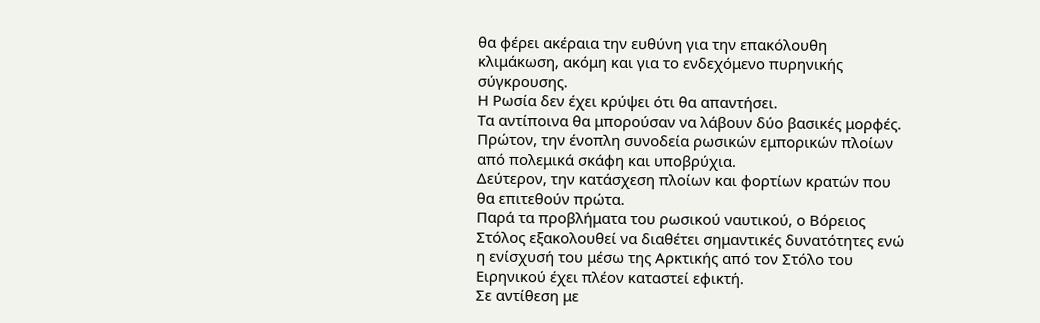θα φέρει ακέραια την ευθύνη για την επακόλουθη κλιμάκωση, ακόμη και για το ενδεχόμενο πυρηνικής σύγκρουσης.
Η Ρωσία δεν έχει κρύψει ότι θα απαντήσει.
Τα αντίποινα θα μπορούσαν να λάβουν δύο βασικές μορφές.
Πρώτον, την ένοπλη συνοδεία ρωσικών εμπορικών πλοίων από πολεμικά σκάφη και υποβρύχια.
Δεύτερον, την κατάσχεση πλοίων και φορτίων κρατών που θα επιτεθούν πρώτα.
Παρά τα προβλήματα του ρωσικού ναυτικού, ο Βόρειος Στόλος εξακολουθεί να διαθέτει σημαντικές δυνατότητες ενώ η ενίσχυσή του μέσω της Αρκτικής από τον Στόλο του Ειρηνικού έχει πλέον καταστεί εφικτή.
Σε αντίθεση με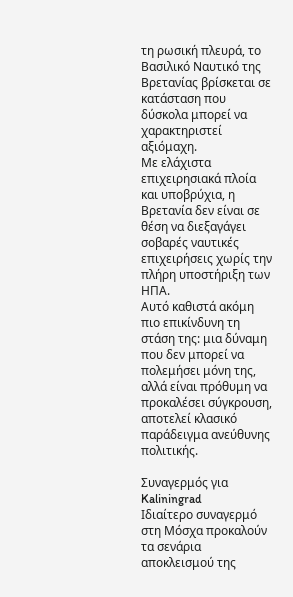τη ρωσική πλευρά, το Βασιλικό Ναυτικό της Βρετανίας βρίσκεται σε κατάσταση που δύσκολα μπορεί να χαρακτηριστεί αξιόμαχη.
Με ελάχιστα επιχειρησιακά πλοία και υποβρύχια, η Βρετανία δεν είναι σε θέση να διεξαγάγει σοβαρές ναυτικές επιχειρήσεις χωρίς την πλήρη υποστήριξη των ΗΠΑ.
Αυτό καθιστά ακόμη πιο επικίνδυνη τη στάση της: μια δύναμη που δεν μπορεί να πολεμήσει μόνη της, αλλά είναι πρόθυμη να προκαλέσει σύγκρουση, αποτελεί κλασικό παράδειγμα ανεύθυνης πολιτικής.

Συναγερμός για Kaliningrad
Ιδιαίτερο συναγερμό στη Μόσχα προκαλούν τα σενάρια αποκλεισμού της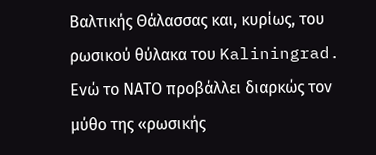Βαλτικής Θάλασσας και, κυρίως, του ρωσικού θύλακα του Kaliningrad.
Ενώ το ΝΑΤΟ προβάλλει διαρκώς τον μύθο της «ρωσικής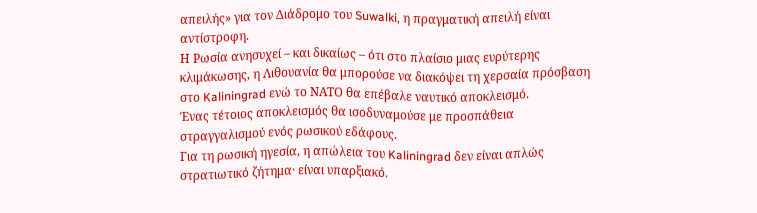απειλής» για τον Διάδρομο του Suwalki, η πραγματική απειλή είναι αντίστροφη.
Η Ρωσία ανησυχεί – και δικαίως – ότι στο πλαίσιο μιας ευρύτερης κλιμάκωσης, η Λιθουανία θα μπορούσε να διακόψει τη χερσαία πρόσβαση στο Kaliningrad ενώ το ΝΑΤΟ θα επέβαλε ναυτικό αποκλεισμό.
Ένας τέτοιος αποκλεισμός θα ισοδυναμούσε με προσπάθεια στραγγαλισμού ενός ρωσικού εδάφους.
Για τη ρωσική ηγεσία, η απώλεια του Kaliningrad δεν είναι απλώς στρατιωτικό ζήτημα· είναι υπαρξιακό.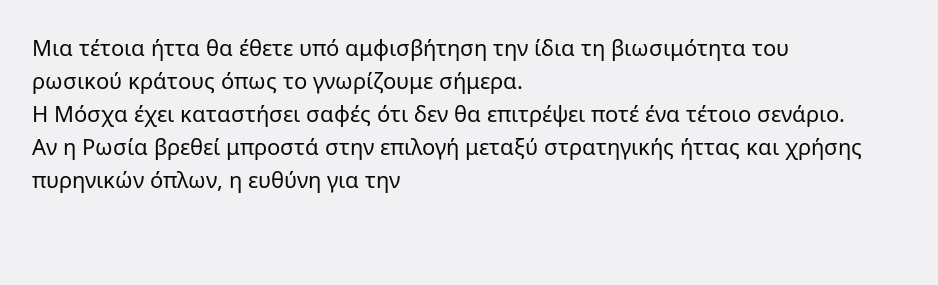Μια τέτοια ήττα θα έθετε υπό αμφισβήτηση την ίδια τη βιωσιμότητα του ρωσικού κράτους όπως το γνωρίζουμε σήμερα.
Η Μόσχα έχει καταστήσει σαφές ότι δεν θα επιτρέψει ποτέ ένα τέτοιο σενάριο. Αν η Ρωσία βρεθεί μπροστά στην επιλογή μεταξύ στρατηγικής ήττας και χρήσης πυρηνικών όπλων, η ευθύνη για την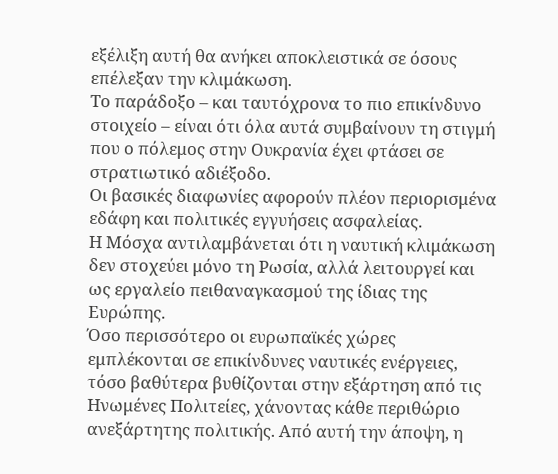εξέλιξη αυτή θα ανήκει αποκλειστικά σε όσους επέλεξαν την κλιμάκωση.
Το παράδοξο – και ταυτόχρονα το πιο επικίνδυνο στοιχείο – είναι ότι όλα αυτά συμβαίνουν τη στιγμή που ο πόλεμος στην Ουκρανία έχει φτάσει σε στρατιωτικό αδιέξοδο.
Οι βασικές διαφωνίες αφορούν πλέον περιορισμένα εδάφη και πολιτικές εγγυήσεις ασφαλείας.
Η Μόσχα αντιλαμβάνεται ότι η ναυτική κλιμάκωση δεν στοχεύει μόνο τη Ρωσία, αλλά λειτουργεί και ως εργαλείο πειθαναγκασμού της ίδιας της Ευρώπης.
Όσο περισσότερο οι ευρωπαϊκές χώρες εμπλέκονται σε επικίνδυνες ναυτικές ενέργειες, τόσο βαθύτερα βυθίζονται στην εξάρτηση από τις Ηνωμένες Πολιτείες, χάνοντας κάθε περιθώριο ανεξάρτητης πολιτικής. Από αυτή την άποψη, η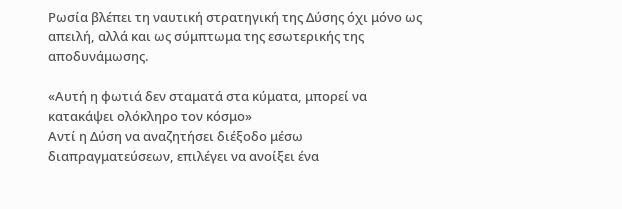Ρωσία βλέπει τη ναυτική στρατηγική της Δύσης όχι μόνο ως απειλή, αλλά και ως σύμπτωμα της εσωτερικής της αποδυνάμωσης.

«Αυτή η φωτιά δεν σταματά στα κύματα, μπορεί να κατακάψει ολόκληρο τον κόσμο»
Αντί η Δύση να αναζητήσει διέξοδο μέσω διαπραγματεύσεων, επιλέγει να ανοίξει ένα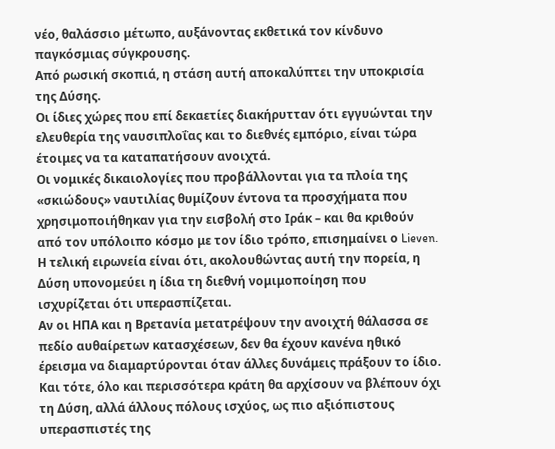νέο, θαλάσσιο μέτωπο, αυξάνοντας εκθετικά τον κίνδυνο παγκόσμιας σύγκρουσης.
Από ρωσική σκοπιά, η στάση αυτή αποκαλύπτει την υποκρισία της Δύσης.
Οι ίδιες χώρες που επί δεκαετίες διακήρυτταν ότι εγγυώνται την ελευθερία της ναυσιπλοΐας και το διεθνές εμπόριο, είναι τώρα έτοιμες να τα καταπατήσουν ανοιχτά.
Οι νομικές δικαιολογίες που προβάλλονται για τα πλοία της «σκιώδους» ναυτιλίας θυμίζουν έντονα τα προσχήματα που χρησιμοποιήθηκαν για την εισβολή στο Ιράκ – και θα κριθούν από τον υπόλοιπο κόσμο με τον ίδιο τρόπο, επισημαίνει ο Lieven.
Η τελική ειρωνεία είναι ότι, ακολουθώντας αυτή την πορεία, η Δύση υπονομεύει η ίδια τη διεθνή νομιμοποίηση που ισχυρίζεται ότι υπερασπίζεται.
Αν οι ΗΠΑ και η Βρετανία μετατρέψουν την ανοιχτή θάλασσα σε πεδίο αυθαίρετων κατασχέσεων, δεν θα έχουν κανένα ηθικό έρεισμα να διαμαρτύρονται όταν άλλες δυνάμεις πράξουν το ίδιο.
Και τότε, όλο και περισσότερα κράτη θα αρχίσουν να βλέπουν όχι τη Δύση, αλλά άλλους πόλους ισχύος, ως πιο αξιόπιστους υπερασπιστές της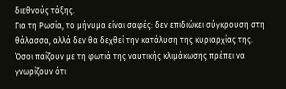διεθνούς τάξης.
Για τη Ρωσία, το μήνυμα είναι σαφές: δεν επιδιώκει σύγκρουση στη θάλασσα, αλλά δεν θα δεχθεί την κατάλυση της κυριαρχίας της.
Όσοι παίζουν με τη φωτιά της ναυτικής κλιμάκωσης πρέπει να γνωρίζουν ότι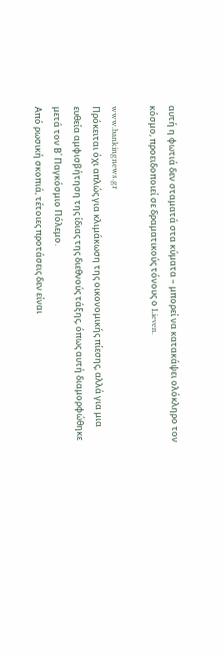αυτή η φωτιά δεν σταματά στα κύματα – μπορεί να κατακάψει ολόκληρο τον κόσμο, προειδοποιεί σε δραματικούς τόνους ο Lieven.

www.bankingnews.gr
Πρόκειται όχι απλώς για κλιμάκωση της οικονομικής πίεσης, αλλά για μια ευθεία αμφισβήτηση της ίδιας της διεθνούς τάξης, όπως αυτή διαμορφώθηκε μετά τον Β΄ Παγκόσμιο Πόλεμο.
Από ρωσική σκοπιά, τέτοιες προτάσεις δεν είναι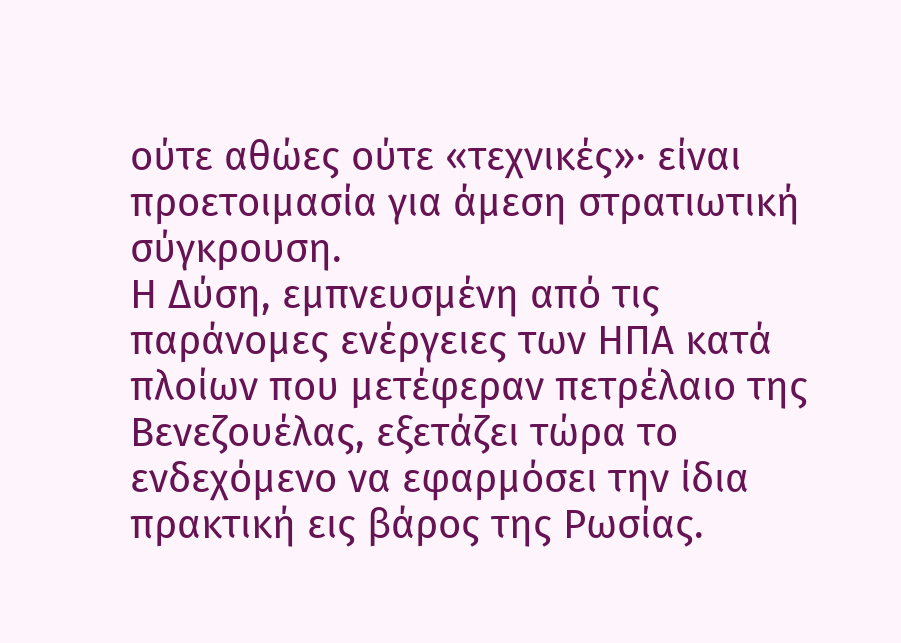ούτε αθώες ούτε «τεχνικές»· είναι προετοιμασία για άμεση στρατιωτική σύγκρουση.
Η Δύση, εμπνευσμένη από τις παράνομες ενέργειες των ΗΠΑ κατά πλοίων που μετέφεραν πετρέλαιο της Βενεζουέλας, εξετάζει τώρα το ενδεχόμενο να εφαρμόσει την ίδια πρακτική εις βάρος της Ρωσίας.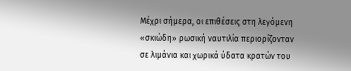Μέχρι σήμερα, οι επιθέσεις στη λεγόμενη «σκιώδη» ρωσική ναυτιλία περιορίζονταν σε λιμάνια και χωρικά ύδατα κρατών του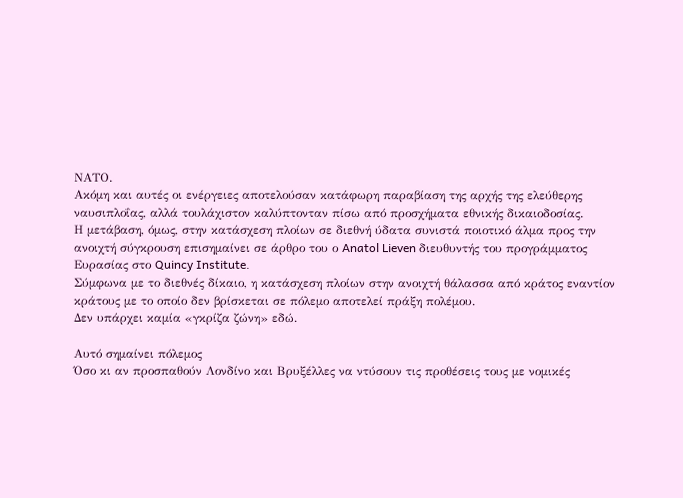ΝΑΤΟ.
Ακόμη και αυτές οι ενέργειες αποτελούσαν κατάφωρη παραβίαση της αρχής της ελεύθερης ναυσιπλοΐας, αλλά τουλάχιστον καλύπτονταν πίσω από προσχήματα εθνικής δικαιοδοσίας.
Η μετάβαση, όμως, στην κατάσχεση πλοίων σε διεθνή ύδατα συνιστά ποιοτικό άλμα προς την ανοιχτή σύγκρουση επισημαίνει σε άρθρο του ο Anatol Lieven διευθυντής του προγράμματος Ευρασίας στο Quincy Institute.
Σύμφωνα με το διεθνές δίκαιο, η κατάσχεση πλοίων στην ανοιχτή θάλασσα από κράτος εναντίον κράτους με το οποίο δεν βρίσκεται σε πόλεμο αποτελεί πράξη πολέμου.
Δεν υπάρχει καμία «γκρίζα ζώνη» εδώ.

Αυτό σημαίνει πόλεμος
Όσο κι αν προσπαθούν Λονδίνο και Βρυξέλλες να ντύσουν τις προθέσεις τους με νομικές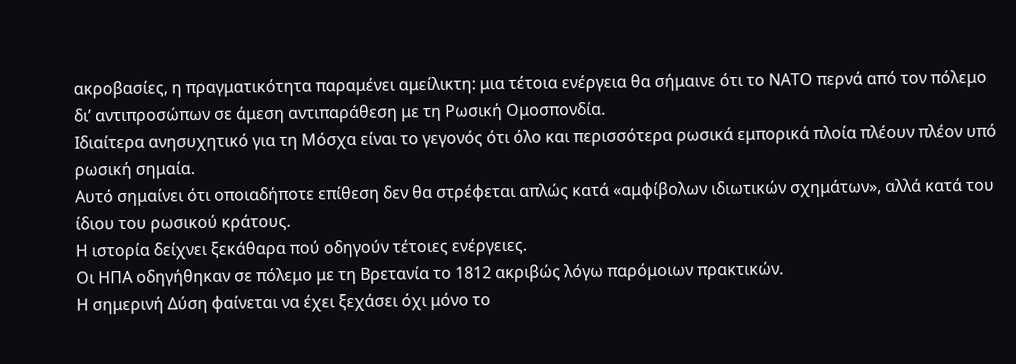ακροβασίες, η πραγματικότητα παραμένει αμείλικτη: μια τέτοια ενέργεια θα σήμαινε ότι το ΝΑΤΟ περνά από τον πόλεμο δι’ αντιπροσώπων σε άμεση αντιπαράθεση με τη Ρωσική Ομοσπονδία.
Ιδιαίτερα ανησυχητικό για τη Μόσχα είναι το γεγονός ότι όλο και περισσότερα ρωσικά εμπορικά πλοία πλέουν πλέον υπό ρωσική σημαία.
Αυτό σημαίνει ότι οποιαδήποτε επίθεση δεν θα στρέφεται απλώς κατά «αμφίβολων ιδιωτικών σχημάτων», αλλά κατά του ίδιου του ρωσικού κράτους.
Η ιστορία δείχνει ξεκάθαρα πού οδηγούν τέτοιες ενέργειες.
Οι ΗΠΑ οδηγήθηκαν σε πόλεμο με τη Βρετανία το 1812 ακριβώς λόγω παρόμοιων πρακτικών.
Η σημερινή Δύση φαίνεται να έχει ξεχάσει όχι μόνο το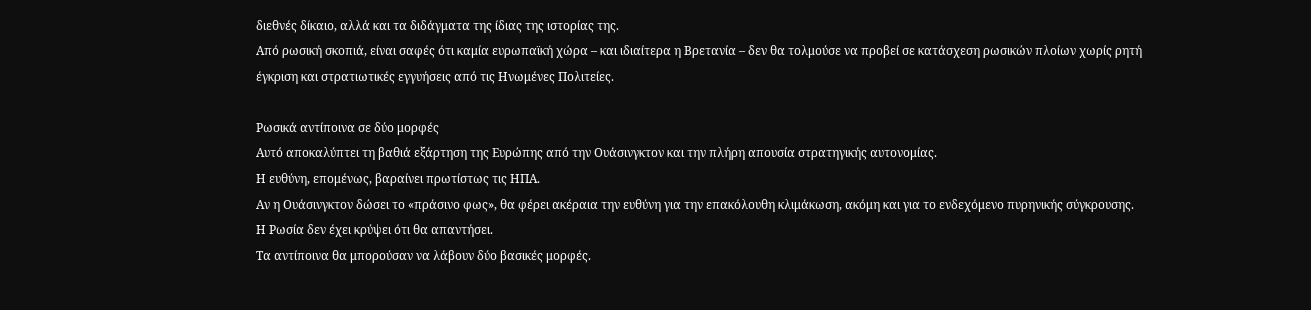διεθνές δίκαιο, αλλά και τα διδάγματα της ίδιας της ιστορίας της.
Από ρωσική σκοπιά, είναι σαφές ότι καμία ευρωπαϊκή χώρα – και ιδιαίτερα η Βρετανία – δεν θα τολμούσε να προβεί σε κατάσχεση ρωσικών πλοίων χωρίς ρητή έγκριση και στρατιωτικές εγγυήσεις από τις Ηνωμένες Πολιτείες.

Ρωσικά αντίποινα σε δύο μορφές
Αυτό αποκαλύπτει τη βαθιά εξάρτηση της Ευρώπης από την Ουάσινγκτον και την πλήρη απουσία στρατηγικής αυτονομίας.
Η ευθύνη, επομένως, βαραίνει πρωτίστως τις ΗΠΑ.
Αν η Ουάσινγκτον δώσει το «πράσινο φως», θα φέρει ακέραια την ευθύνη για την επακόλουθη κλιμάκωση, ακόμη και για το ενδεχόμενο πυρηνικής σύγκρουσης.
Η Ρωσία δεν έχει κρύψει ότι θα απαντήσει.
Τα αντίποινα θα μπορούσαν να λάβουν δύο βασικές μορφές.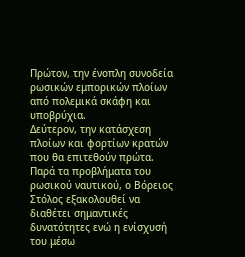Πρώτον, την ένοπλη συνοδεία ρωσικών εμπορικών πλοίων από πολεμικά σκάφη και υποβρύχια.
Δεύτερον, την κατάσχεση πλοίων και φορτίων κρατών που θα επιτεθούν πρώτα.
Παρά τα προβλήματα του ρωσικού ναυτικού, ο Βόρειος Στόλος εξακολουθεί να διαθέτει σημαντικές δυνατότητες ενώ η ενίσχυσή του μέσω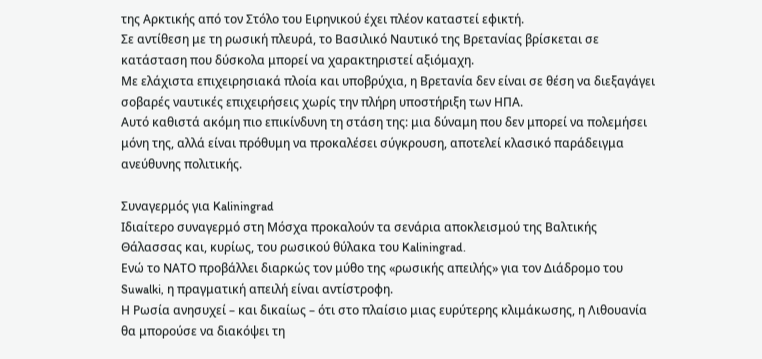της Αρκτικής από τον Στόλο του Ειρηνικού έχει πλέον καταστεί εφικτή.
Σε αντίθεση με τη ρωσική πλευρά, το Βασιλικό Ναυτικό της Βρετανίας βρίσκεται σε κατάσταση που δύσκολα μπορεί να χαρακτηριστεί αξιόμαχη.
Με ελάχιστα επιχειρησιακά πλοία και υποβρύχια, η Βρετανία δεν είναι σε θέση να διεξαγάγει σοβαρές ναυτικές επιχειρήσεις χωρίς την πλήρη υποστήριξη των ΗΠΑ.
Αυτό καθιστά ακόμη πιο επικίνδυνη τη στάση της: μια δύναμη που δεν μπορεί να πολεμήσει μόνη της, αλλά είναι πρόθυμη να προκαλέσει σύγκρουση, αποτελεί κλασικό παράδειγμα ανεύθυνης πολιτικής.

Συναγερμός για Kaliningrad
Ιδιαίτερο συναγερμό στη Μόσχα προκαλούν τα σενάρια αποκλεισμού της Βαλτικής Θάλασσας και, κυρίως, του ρωσικού θύλακα του Kaliningrad.
Ενώ το ΝΑΤΟ προβάλλει διαρκώς τον μύθο της «ρωσικής απειλής» για τον Διάδρομο του Suwalki, η πραγματική απειλή είναι αντίστροφη.
Η Ρωσία ανησυχεί – και δικαίως – ότι στο πλαίσιο μιας ευρύτερης κλιμάκωσης, η Λιθουανία θα μπορούσε να διακόψει τη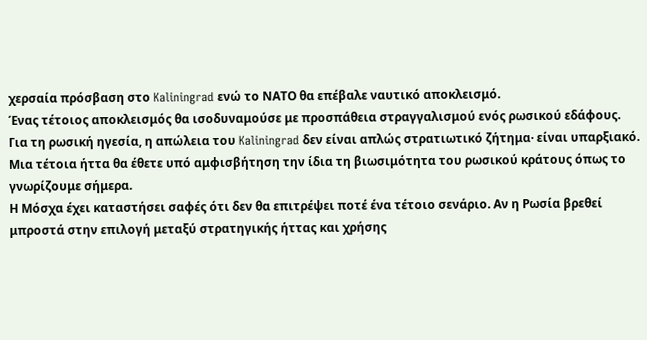χερσαία πρόσβαση στο Kaliningrad ενώ το ΝΑΤΟ θα επέβαλε ναυτικό αποκλεισμό.
Ένας τέτοιος αποκλεισμός θα ισοδυναμούσε με προσπάθεια στραγγαλισμού ενός ρωσικού εδάφους.
Για τη ρωσική ηγεσία, η απώλεια του Kaliningrad δεν είναι απλώς στρατιωτικό ζήτημα· είναι υπαρξιακό.
Μια τέτοια ήττα θα έθετε υπό αμφισβήτηση την ίδια τη βιωσιμότητα του ρωσικού κράτους όπως το γνωρίζουμε σήμερα.
Η Μόσχα έχει καταστήσει σαφές ότι δεν θα επιτρέψει ποτέ ένα τέτοιο σενάριο. Αν η Ρωσία βρεθεί μπροστά στην επιλογή μεταξύ στρατηγικής ήττας και χρήσης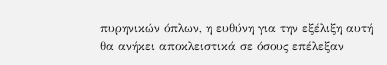πυρηνικών όπλων, η ευθύνη για την εξέλιξη αυτή θα ανήκει αποκλειστικά σε όσους επέλεξαν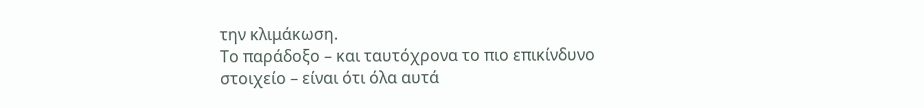την κλιμάκωση.
Το παράδοξο – και ταυτόχρονα το πιο επικίνδυνο στοιχείο – είναι ότι όλα αυτά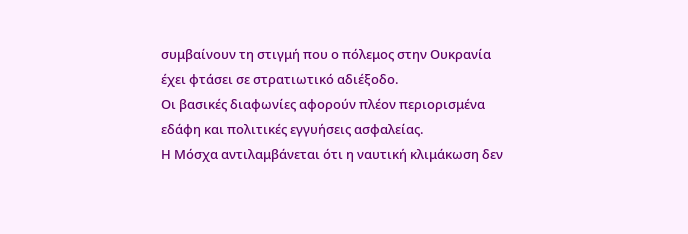συμβαίνουν τη στιγμή που ο πόλεμος στην Ουκρανία έχει φτάσει σε στρατιωτικό αδιέξοδο.
Οι βασικές διαφωνίες αφορούν πλέον περιορισμένα εδάφη και πολιτικές εγγυήσεις ασφαλείας.
Η Μόσχα αντιλαμβάνεται ότι η ναυτική κλιμάκωση δεν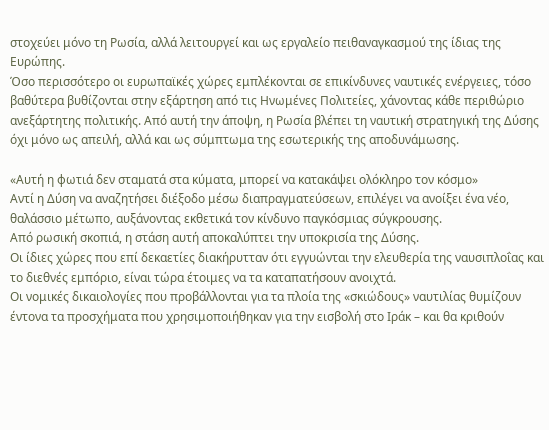στοχεύει μόνο τη Ρωσία, αλλά λειτουργεί και ως εργαλείο πειθαναγκασμού της ίδιας της Ευρώπης.
Όσο περισσότερο οι ευρωπαϊκές χώρες εμπλέκονται σε επικίνδυνες ναυτικές ενέργειες, τόσο βαθύτερα βυθίζονται στην εξάρτηση από τις Ηνωμένες Πολιτείες, χάνοντας κάθε περιθώριο ανεξάρτητης πολιτικής. Από αυτή την άποψη, η Ρωσία βλέπει τη ναυτική στρατηγική της Δύσης όχι μόνο ως απειλή, αλλά και ως σύμπτωμα της εσωτερικής της αποδυνάμωσης.

«Αυτή η φωτιά δεν σταματά στα κύματα, μπορεί να κατακάψει ολόκληρο τον κόσμο»
Αντί η Δύση να αναζητήσει διέξοδο μέσω διαπραγματεύσεων, επιλέγει να ανοίξει ένα νέο, θαλάσσιο μέτωπο, αυξάνοντας εκθετικά τον κίνδυνο παγκόσμιας σύγκρουσης.
Από ρωσική σκοπιά, η στάση αυτή αποκαλύπτει την υποκρισία της Δύσης.
Οι ίδιες χώρες που επί δεκαετίες διακήρυτταν ότι εγγυώνται την ελευθερία της ναυσιπλοΐας και το διεθνές εμπόριο, είναι τώρα έτοιμες να τα καταπατήσουν ανοιχτά.
Οι νομικές δικαιολογίες που προβάλλονται για τα πλοία της «σκιώδους» ναυτιλίας θυμίζουν έντονα τα προσχήματα που χρησιμοποιήθηκαν για την εισβολή στο Ιράκ – και θα κριθούν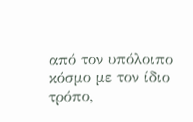από τον υπόλοιπο κόσμο με τον ίδιο τρόπο,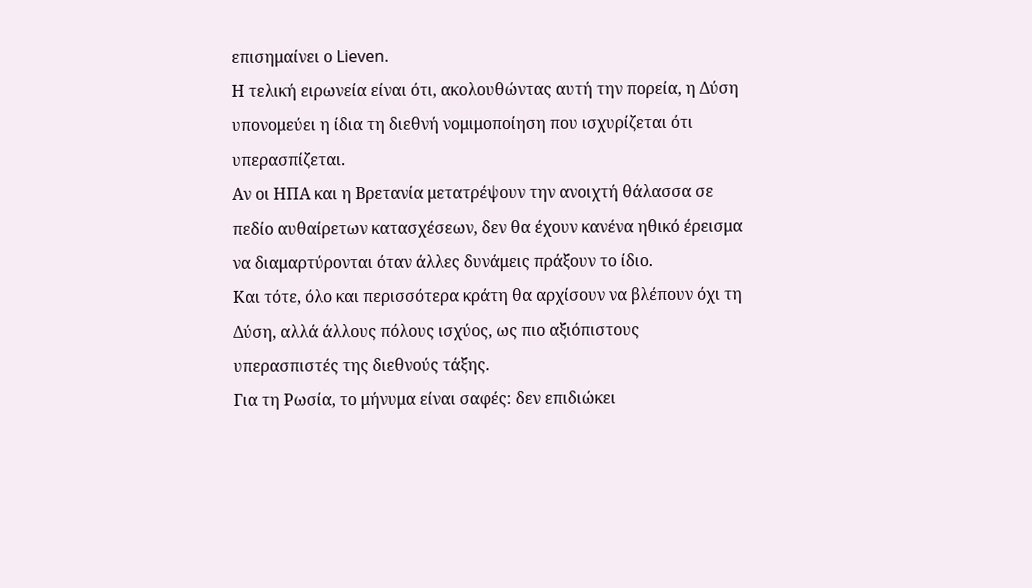επισημαίνει ο Lieven.
Η τελική ειρωνεία είναι ότι, ακολουθώντας αυτή την πορεία, η Δύση υπονομεύει η ίδια τη διεθνή νομιμοποίηση που ισχυρίζεται ότι υπερασπίζεται.
Αν οι ΗΠΑ και η Βρετανία μετατρέψουν την ανοιχτή θάλασσα σε πεδίο αυθαίρετων κατασχέσεων, δεν θα έχουν κανένα ηθικό έρεισμα να διαμαρτύρονται όταν άλλες δυνάμεις πράξουν το ίδιο.
Και τότε, όλο και περισσότερα κράτη θα αρχίσουν να βλέπουν όχι τη Δύση, αλλά άλλους πόλους ισχύος, ως πιο αξιόπιστους υπερασπιστές της διεθνούς τάξης.
Για τη Ρωσία, το μήνυμα είναι σαφές: δεν επιδιώκει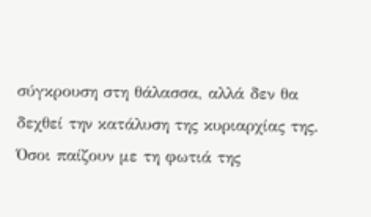σύγκρουση στη θάλασσα, αλλά δεν θα δεχθεί την κατάλυση της κυριαρχίας της.
Όσοι παίζουν με τη φωτιά της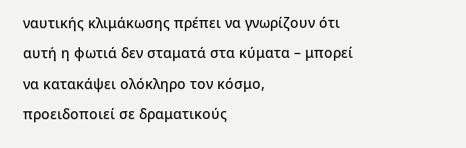ναυτικής κλιμάκωσης πρέπει να γνωρίζουν ότι αυτή η φωτιά δεν σταματά στα κύματα – μπορεί να κατακάψει ολόκληρο τον κόσμο, προειδοποιεί σε δραματικούς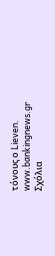τόνους ο Lieven.
www.bankingnews.gr
Σχόλια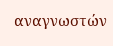αναγνωστών